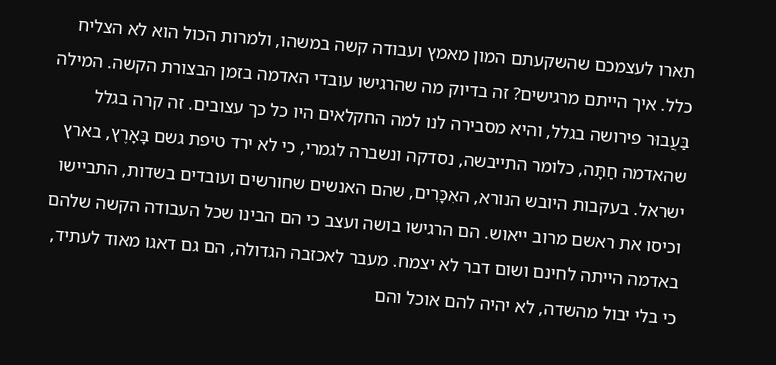תארו לעצמכם שהשקעתם המון מאמץ ועבודה קשה במשהו, ולמרות הכול הוא לא הצליח כלל. איך הייתם מרגישים? זה בדיוק מה שהרגישו עובדי האדמה בזמן הבצורת הקשה. המילה בַּעֲבוּר פירושה בגלל, והיא מסבירה לנו למה החקלאים היו כל כך עצובים. זה קרה בגלל שהאדמה חַתָּה, כלומר התייבשה, נסדקה ונשברה לגמרי, כי לא ירד טיפת גשם בָּאָרֶץ, בארץ ישראל. בעקבות היובש הנורא, האִכָּרִים, שהם האנשים שחורשים ועובדים בשדות, התביישו וכיסו את ראשם מרוב ייאוש. הם הרגישו בושה ועצב כי הם הבינו שכל העבודה הקשה שלהם באדמה הייתה לחינם ושום דבר לא יצמח. מעבר לאכזבה הגדולה, הם גם דאגו מאוד לעתיד, כי בלי יבול מהשדה, לא יהיה להם אוכל והם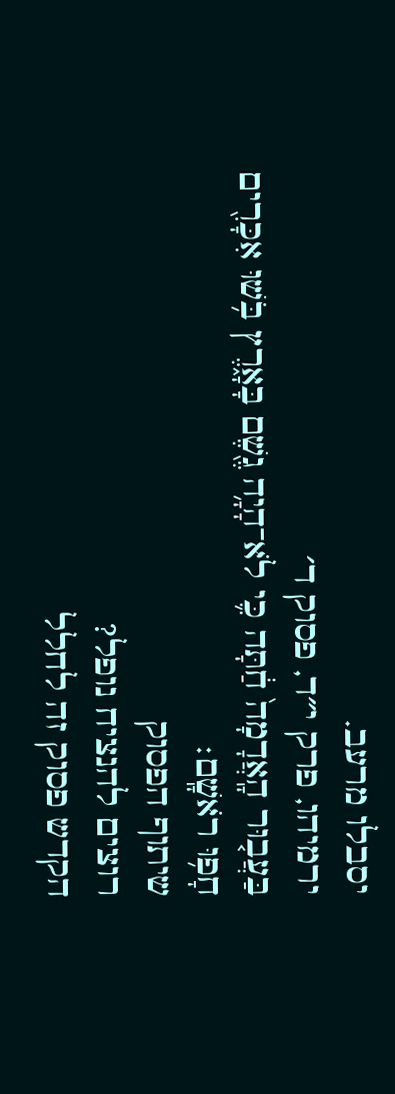יסבלו מרעב.
ירמיהו, פרק י״ד, פסוק ד׳
בַּעֲב֤וּר הָֽאֲדָמָה֙ חַ֔תָּה כִּ֛י לֹא־הָיָ֥ה גֶ֖שֶׁם בָּאָ֑רֶץ בֹּ֥שׁוּ אִכָּרִ֖ים חָפ֥וּ רֹאשָֽׁם׃
שיתוף הפסוק
רוצים להנציח נופל?
הקדש פסוק זה לחלל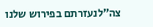צה״לנעזרתם בפירוש שלנו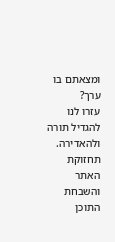ומצאתם בו ערך?
עזרו לנו להגדיל תורה ולהאדירה. תחזוקת האתר והשבחת התוכן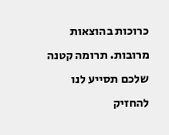כרוכות בהוצאות מרובות. תרומה קטנה שלכם תסייע לנו להחזיק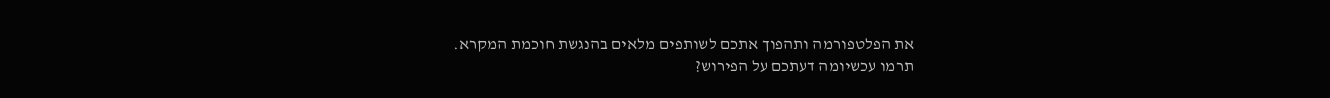את הפלטפורמה ותהפוך אתכם לשותפים מלאים בהנגשת חוכמת המקרא.
תרמו עכשיומה דעתכם על הפירוש?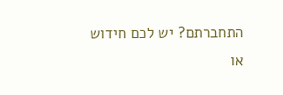התחברתם? יש לכם חידוש או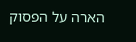הארה על הפסוק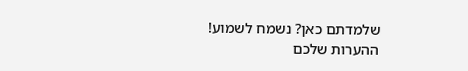שלמדתם כאן? נשמח לשמוע!
ההערות שלכם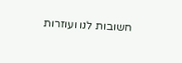חשובות לנו ועוזרות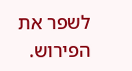לשפר את הפירוש.